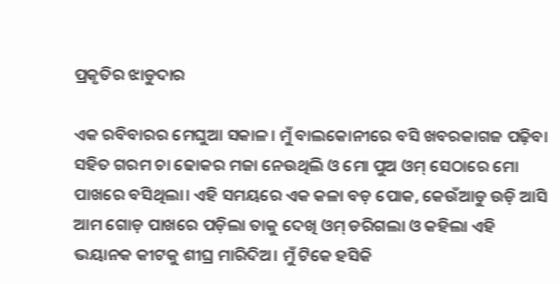ପ୍ରକୃତିର ଝାଡୁଦାର

ଏକ ରବିବାରର ମେଘୁଆ ସକାଳ। ମୁଁ ବାଲକୋନୀରେ ବସି ଖବରକାଗଜ ପଢ଼ିବା ସହିତ ଗରମ ଚା ଢୋକର ମଜା ନେଉଥିଲି ଓ ମୋ ପୁଅ ଓମ୍‌ ସେଠାରେ ମୋ ପାଖରେ ବସିଥିଲା। ଏହି ସମୟରେ ଏକ କଳା ବଡ଼ ପୋକ, କେଉଁଆଡୁ ଉଡ଼ି ଆସି ଆମ ଗୋଡ଼ ପାଖରେ ପଡ଼ିଲା ତାକୁ ଦେଖି ଓମ୍‌ ଡରିଗଲା ଓ କହିଲା ଏହି ଭୟାନକ କୀଟକୁ ଶୀଘ୍ର ମାରିଦିଅ। ମୁଁ ଟିକେ ହସିକି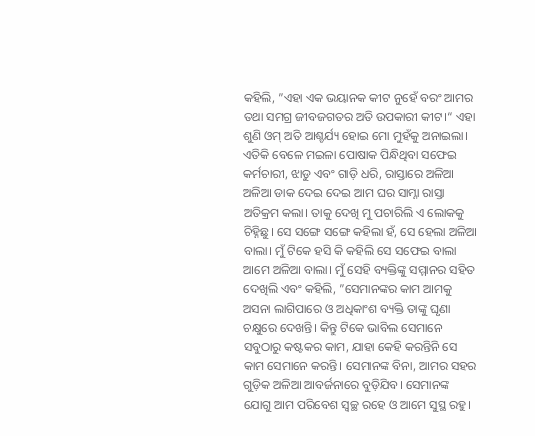କହିଲି, ”ଏହା ଏକ ଭୟାନକ କୀଟ ନୁହେଁ ବରଂ ଆମର ତଥା ସମଗ୍ର ଜୀବଜଗତର ଅତି ଉପକାରୀ କୀଟ।“ ଏହା ଶୁଣି ଓମ୍‌ ଅତି ଆଶ୍ଚର୍ଯ୍ୟ ହୋଇ ମୋ ମୁହଁକୁ ଅନାଇଲା। ଏତିକି ବେଳେ ମଇଳା ପୋଷାକ ପିନ୍ଧିଥିବା ସଫେଇ କର୍ମଚାରୀ, ଝାଡୁ ଏବଂ ଗାଡ଼ି ଧରି, ରାସ୍ତାରେ ଅଳିଆ ଅଳିଆ ଡାକ ଦେଇ ଦେଇ ଆମ ଘର ସାମ୍ନା ରାସ୍ତା ଅତିକ୍ରମ କଲା। ତାକୁ ଦେଖି ମୁ ପଚାରିଲି ଏ ଲୋକକୁ ଚିହ୍ନିଛୁ। ସେ ସଙ୍ଗେ ସଙ୍ଗେ କହିଲା ହଁ, ସେ ହେଲା ଅଳିଆ ବାଲା। ମୁଁ ଟିକେ ହସି କି କହିଲି ସେ ସଫେଇ ବାଲା ଆମେ ଅଳିଆ ବାଲା। ମୁଁ ସେହି ବ୍ୟକ୍ତିଙ୍କୁ ସମ୍ମାନର ସହିତ ଦେଖିଲି ଏବଂ କହିଲି, ”ସେମାନଙ୍କର କାମ ଆମକୁ ଅସନା ଲାଗିପାରେ ଓ ଅଧିକାଂଶ ବ୍ୟକ୍ତି ତାଙ୍କୁ ଘୃଣା ଚକ୍ଷୁରେ ଦେଖନ୍ତି। କିନ୍ତୁ ଟିକେ ଭାବିଲ ସେମାନେ ସବୁଠାରୁ କଷ୍ଟକର କାମ, ଯାହା କେହି କରନ୍ତିନି ସେ କାମ ସେମାନେ କରନ୍ତି। ସେମାନଙ୍କ ବିନା, ଆମର ସହର ଗୁଡ଼ିକ ଅଳିଆ ଆବର୍ଜନାରେ ବୁଡ଼ିଯିବ। ସେମାନଙ୍କ ଯୋଗୁ ଆମ ପରିବେଶ ସ୍ବଚ୍ଛ ରହେ ଓ ଆମେ ସୁସ୍ଥ ରହୁ।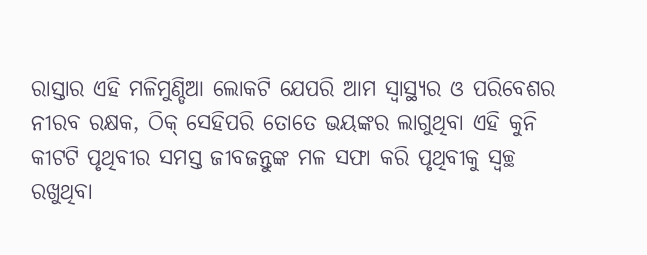ରାସ୍ତାର ଏହି ମଳିମୁଣ୍ଡିଆ ଲୋକଟି ଯେପରି ଆମ ସ୍ବାସ୍ଥ୍ୟର ଓ ପରିବେଶର ନୀରବ ରକ୍ଷକ, ଠିକ୍‌ ସେହିପରି ତୋତେ ଭୟଙ୍କର ଲାଗୁଥିବା ଏହି କୁନି କୀଟଟି ପୃଥିବୀର ସମସ୍ତ ଜୀବଜନ୍ତୁଙ୍କ ମଳ ସଫା କରି ପୃଥିବୀକୁ ସ୍ବଚ୍ଛ ରଖୁଥିବା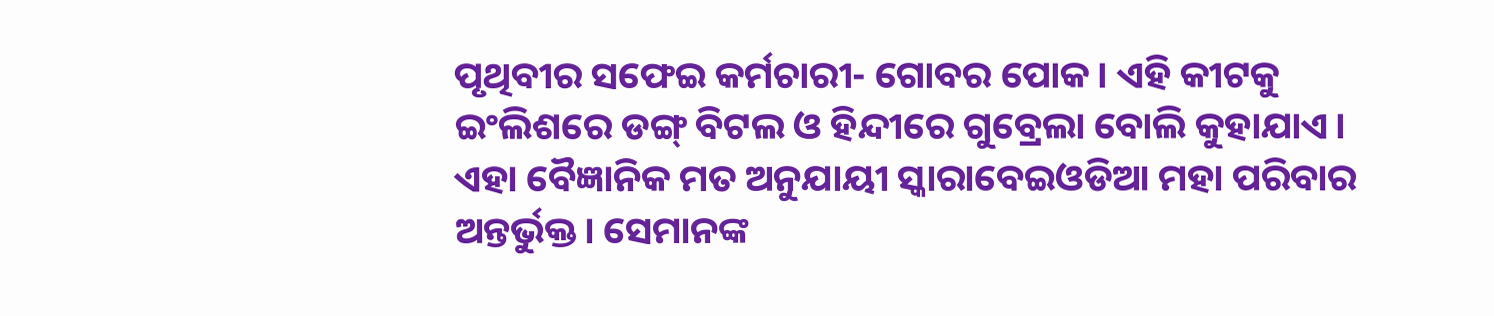ପୃଥିବୀର ସଫେଇ କର୍ମଚାରୀ- ଗୋବର ପୋକ। ଏହି କୀଟକୁ ଇଂଲିଶରେ ଡଙ୍ଗ୍‌ ବିଟଲ ଓ ହିନ୍ଦୀରେ ଗୁବ୍ରେଲା ବୋଲି କୁହାଯାଏ। ଏହା ବୈଜ୍ଞାନିକ ମତ ଅନୁଯାୟୀ ସ୍କାରାବେଇଓଡିଆ ମହା ପରିବାର ଅନ୍ତର୍ଭୁକ୍ତ। ସେମାନଙ୍କ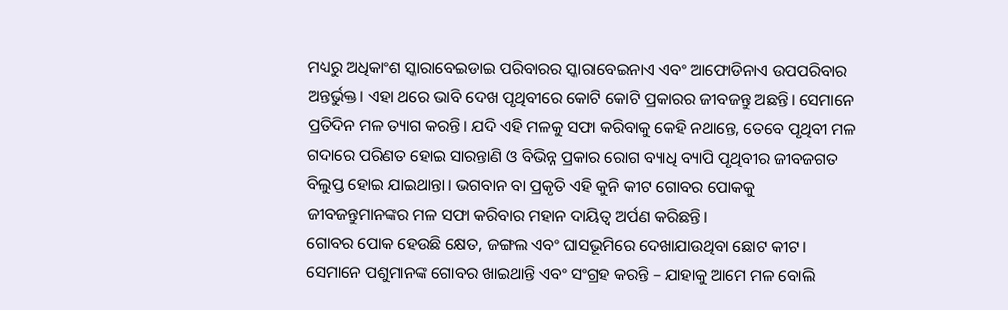ମଧ୍ୟରୁ ଅଧିକାଂଶ ସ୍କାରାବେଇଡାଇ ପରିବାରର ସ୍କାରାବେଇନାଏ ଏବଂ ଆଫୋଡିନାଏ ଉପପରିବାର ଅନ୍ତର୍ଭୁକ୍ତ। ଏହା ଥରେ ଭାବି ଦେଖ ପୃଥିବୀରେ କୋଟି କୋଟି ପ୍ରକାରର ଜୀବଜନ୍ତୁ ଅଛନ୍ତି। ସେମାନେ ପ୍ରତିଦିନ ମଳ ତ୍ୟାଗ କରନ୍ତି। ଯଦି ଏହି ମଳକୁ ସଫା କରିବାକୁ କେହି ନଥାନ୍ତେ, ତେବେ ପୃଥିବୀ ମଳ ଗଦାରେ ପରିଣତ ହୋଇ ସାରନ୍ତାଣି ଓ ବିଭିନ୍ନ ପ୍ରକାର ରୋଗ ବ୍ୟାଧି ବ୍ୟାପି ପୃଥିବୀର ଜୀବଜଗତ ବିଲୁପ୍ତ ହୋଇ ଯାଇଥାନ୍ତା। ଭଗବାନ ବା ପ୍ରକୃତି ଏହି କୁନି କୀଟ ଗୋବର ପୋକକୁ ଜୀବଜନ୍ତୁମାନଙ୍କର ମଳ ସଫା କରିବାର ମହାନ ଦାୟିତ୍ୱ ଅର୍ପଣ କରିଛନ୍ତି।
ଗୋବର ପୋକ ହେଉଛି କ୍ଷେତ, ଜଙ୍ଗଲ ଏବଂ ଘାସଭୂମିରେ ଦେଖାଯାଉଥିବା ଛୋଟ କୀଟ। ସେମାନେ ପଶୁମାନଙ୍କ ଗୋବର ଖାଇଥାନ୍ତି ଏବଂ ସଂଗ୍ରହ କରନ୍ତି – ଯାହାକୁ ଆମେ ମଳ ବୋଲି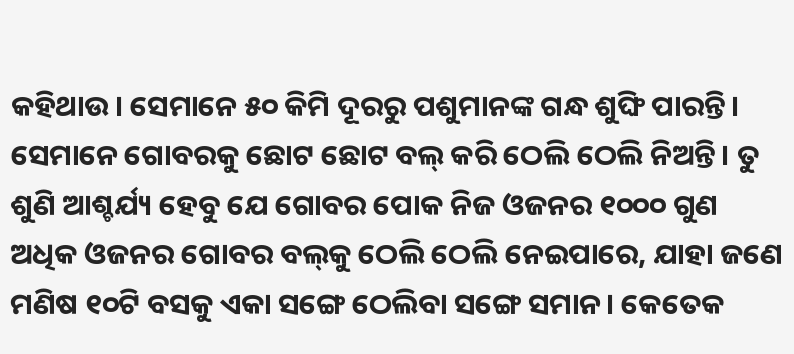କହିଥାଉ। ସେମାନେ ୫୦ କିମି ଦୂରରୁ ପଶୁମାନଙ୍କ ଗନ୍ଧ ଶୁଙ୍ଘି ପାରନ୍ତି। ସେମାନେ ଗୋବରକୁ ଛୋଟ ଛୋଟ ବଲ୍‌ କରି ଠେଲି ଠେଲି ନିଅନ୍ତି। ତୁ ଶୁଣି ଆଶ୍ଚର୍ଯ୍ୟ ହେବୁ ଯେ ଗୋବର ପୋକ ନିଜ ଓଜନର ୧୦୦୦ ଗୁଣ ଅଧିକ ଓଜନର ଗୋବର ବଲ୍‌କୁ ଠେଲି ଠେଲି ନେଇପାରେ, ଯାହା ଜଣେ ମଣିଷ ୧୦ଟି ବସକୁ ଏକା ସଙ୍ଗେ ଠେଲିବା ସଙ୍ଗେ ସମାନ। କେତେକ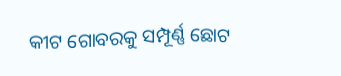କୀଟ ଗୋବରକୁ ସମ୍ପୂର୍ଣ୍ଣ ଛୋଟ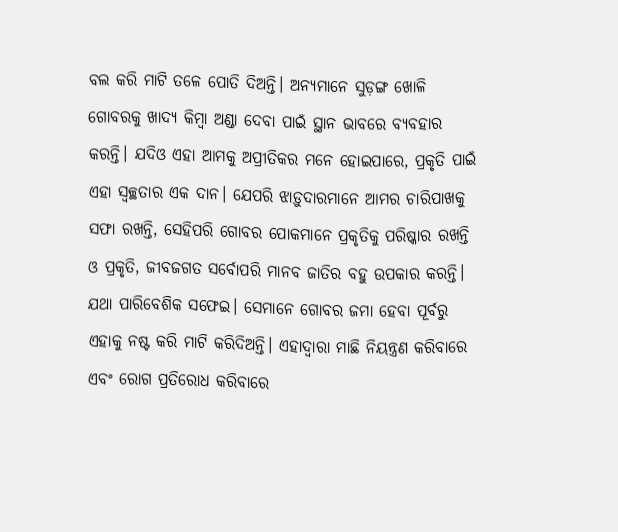ବଲ କରି ମାଟି ତଳେ ପୋତି ଦିଅନ୍ତି। ଅନ୍ୟମାନେ ସୁଡ଼ଙ୍ଗ ଖୋଳି ଗୋବରକୁ ଖାଦ୍ୟ କିମ୍ବା ଅଣ୍ଡା ଦେବା ପାଇଁ ସ୍ଥାନ ଭାବରେ ବ୍ୟବହାର କରନ୍ତି। ଯଦିଓ ଏହା ଆମକୁ ଅପ୍ରୀତିକର ମନେ ହୋଇପାରେ, ପ୍ରକୃତି ପାଇଁ ଏହା ସ୍ବଚ୍ଛତାର ଏକ ଦାନ। ଯେପରି ଝାଡ଼ୁଦାରମାନେ ଆମର ଚାରିପାଖକୁ ସଫା ରଖନ୍ତି, ସେହିପରି ଗୋବର ପୋକମାନେ ପ୍ରକୃତିକୁ ପରିଷ୍କାର ରଖନ୍ତି ଓ ପ୍ରକୃତି, ଜୀବଜଗତ ସର୍ବୋପରି ମାନବ ଜାତିର ବହୁ ଉପକାର କରନ୍ତି। ଯଥା ପାରିବେଶିକ ସଫେଇ। ସେମାନେ ଗୋବର ଜମା ହେବା ପୂର୍ବରୁ ଏହାକୁ ନଷ୍ଟ କରି ମାଟି କରିଦିଅନ୍ତି। ଏହାଦ୍ବାରା ମାଛି ନିୟନ୍ତ୍ରଣ କରିବାରେ ଏବଂ ରୋଗ ପ୍ରତିରୋଧ କରିବାରେ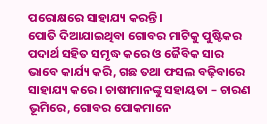ପରୋକ୍ଷରେ ସାହାଯ୍ୟ କରନ୍ତି।
ପୋତି ଦିଆଯାଇଥିବା ଗୋବର ମାଟିକୁ ପୁଷ୍ଟିକର ପଦାର୍ଥ ସହିତ ସମୃଦ୍ଧ କରେ ଓ ଜୈବିକ ସାର ଭାବେ କାର୍ଯ୍ୟ କରି, ଗଛ ତଥା ଫସଲ ବଢ଼ିବାରେ ସାହାଯ୍ୟ କରେ। ଚାଷୀମାନଙ୍କୁ ସହାୟତା – ଚାରଣ ଭୂମିରେ, ଗୋବର ପୋକମାନେ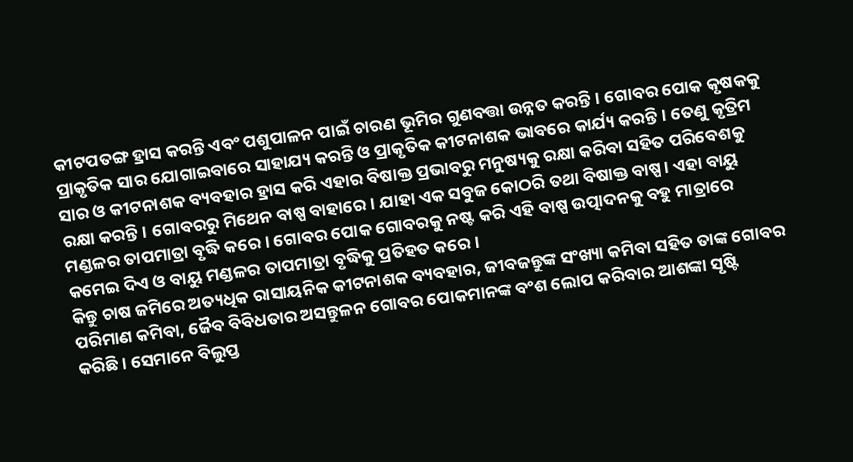କୀଟପତଙ୍ଗ ହ୍ରାସ କରନ୍ତି ଏବଂ ପଶୁପାଳନ ପାଇଁ ଚାରଣ ଭୂମିର ଗୁଣବତ୍ତା ଉନ୍ନତ କରନ୍ତି। ଗୋବର ପୋକ କୃଷକକୁ ପ୍ରାକୃତିକ ସାର ଯୋଗାଇବାରେ ସାହାଯ୍ୟ କରନ୍ତି ଓ ପ୍ରାକୃତିକ କୀଟନାଶକ ଭାବରେ କାର୍ଯ୍ୟ କରନ୍ତି। ତେଣୁ କୃତ୍ରିମ ସାର ଓ କୀଟନାଶକ ବ୍ୟବହାର ହ୍ରାସ କରି ଏହାର ବିଷାକ୍ତ ପ୍ରଭାବରୁ ମନୁଷ୍ୟକୁ ରକ୍ଷା କରିବା ସହିତ ପରିବେଶକୁ ରକ୍ଷା କରନ୍ତି। ଗୋବରରୁ ମିଥେନ ବାଷ୍ପ ବାହାରେ। ଯାହା ଏକ ସବୁଜ କୋଠରି ତଥା ବିଷାକ୍ତ ବାଷ୍ପ। ଏହା ବାୟୁ ମଣ୍ଡଳର ତାପମାତ୍ରା ବୃଦ୍ଧି କରେ। ଗୋବର ପୋକ ଗୋବରକୁ ନଷ୍ଟ କରି ଏହି ବାଷ୍ପ ଉତ୍ପାଦନକୁ ବହୁ ମାତ୍ରାରେ କମେଇ ଦିଏ ଓ ବାୟୁ ମଣ୍ଡଳର ତାପମାତ୍ରା ବୃଦ୍ଧିକୁ ପ୍ରତିହତ କରେ।
କିନ୍ତୁ ଚାଷ ଜମିରେ ଅତ୍ୟଧିକ ରାସାୟନିକ କୀଟନାଶକ ବ୍ୟବହାର, ଜୀବଜନ୍ତୁଙ୍କ ସଂଖ୍ୟା କମିବା ସହିତ ତାଙ୍କ ଗୋବର ପରିମାଣ କମିବା, ଜୈବ ବିବିଧତାର ଅସନ୍ତୁଳନ ଗୋବର ପୋକମାନଙ୍କ ବଂଶ ଲୋପ କରିବାର ଆଶଙ୍କା ସୃଷ୍ଟି କରିଛି। ସେମାନେ ବିଲୁପ୍ତ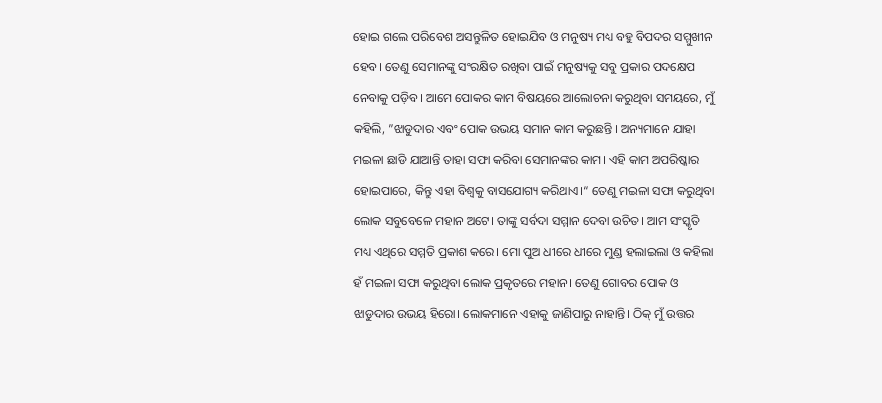ହୋଇ ଗଲେ ପରିବେଶ ଅସନ୍ତୁଳିତ ହୋଇଯିବ ଓ ମନୁଷ୍ୟ ମଧ୍ୟ ବହୁ ବିପଦର ସମ୍ମୁଖୀନ ହେବ। ତେଣୁ ସେମାନଙ୍କୁ ସଂରକ୍ଷିତ ରଖିବା ପାଇଁ ମନୁଷ୍ୟକୁ ସବୁ ପ୍ରକାର ପଦକ୍ଷେପ ନେବାକୁ ପଡ଼ିବ। ଆମେ ପୋକର କାମ ବିଷୟରେ ଆଲୋଚନା କରୁଥିବା ସମୟରେ, ମୁଁ କହିଲି, ”ଝାଡୁଦାର ଏବଂ ପୋକ ଉଭୟ ସମାନ କାମ କରୁଛନ୍ତି । ଅନ୍ୟମାନେ ଯାହା ମଇଳା ଛାଡି ଯାଆନ୍ତି ତାହା ସଫା କରିବା ସେମାନଙ୍କର କାମ। ଏହି କାମ ଅପରିଷ୍କାର ହୋଇପାରେ, କିନ୍ତୁ ଏହା ବିଶ୍ୱକୁ ବାସଯୋଗ୍ୟ କରିଥାଏ।“ ତେଣୁ ମଇଳା ସଫା କରୁଥିବା ଲୋକ ସବୁବେଳେ ମହାନ ଅଟେ। ତାଙ୍କୁ ସର୍ବଦା ସମ୍ମାନ ଦେବା ଉଚିତ। ଆମ ସଂସ୍କୃତି ମଧ୍ୟ ଏଥିରେ ସମ୍ମତି ପ୍ରକାଶ କରେ। ମୋ ପୁଅ ଧୀରେ ଧୀରେ ମୁଣ୍ଡ ହଲାଇଲା ଓ କହିଲା ହଁ ମଇଳା ସଫା କରୁଥିବା ଲୋକ ପ୍ରକୃତରେ ମହାନ। ତେଣୁ ଗୋବର ପୋକ ଓ ଝାଡୁଦାର ଉଭୟ ହିରୋ। ଲୋକମାନେ ଏହାକୁ ଜାଣିପାରୁ ନାହାନ୍ତି। ଠିକ୍‌ ମୁଁ ଉତ୍ତର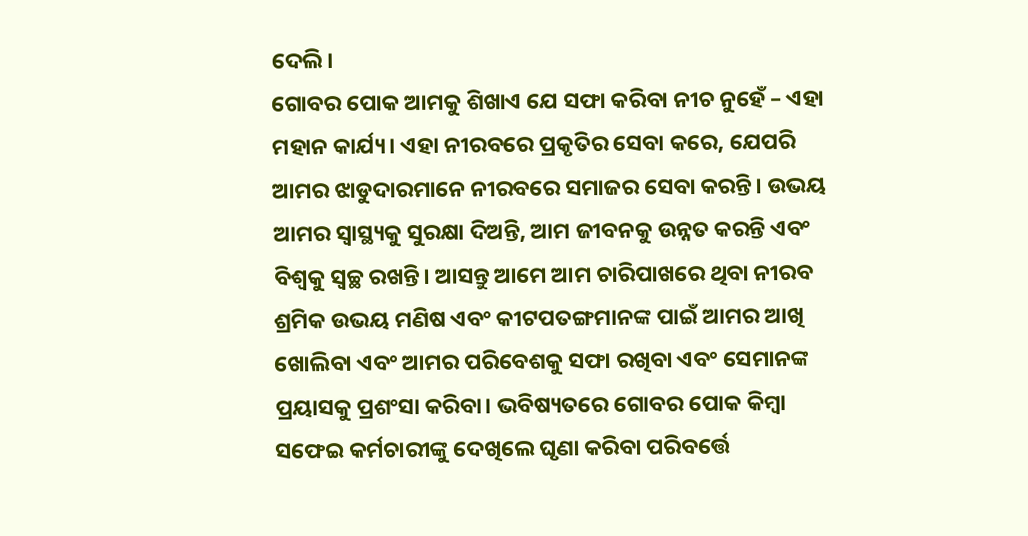ଦେଲି।
ଗୋବର ପୋକ ଆମକୁ ଶିଖାଏ ଯେ ସଫା କରିବା ନୀଚ ନୁହେଁ – ଏହା ମହାନ କାର୍ଯ୍ୟ। ଏହା ନୀରବରେ ପ୍ରକୃତିର ସେବା କରେ, ଯେପରି ଆମର ଝାଡୁଦାରମାନେ ନୀରବରେ ସମାଜର ସେବା କରନ୍ତି। ଉଭୟ ଆମର ସ୍ବାସ୍ଥ୍ୟକୁ ସୁରକ୍ଷା ଦିଅନ୍ତି, ଆମ ଜୀବନକୁ ଉନ୍ନତ କରନ୍ତି ଏବଂ ବିଶ୍ୱକୁ ସ୍ବଚ୍ଛ ରଖନ୍ତି। ଆସନ୍ତୁ ଆମେ ଆମ ଚାରିପାଖରେ ଥିବା ନୀରବ ଶ୍ରମିକ ଉଭୟ ମଣିଷ ଏବଂ କୀଟପତଙ୍ଗମାନଙ୍କ ପାଇଁ ଆମର ଆଖି ଖୋଲିବା ଏବଂ ଆମର ପରିବେଶକୁ ସଫା ରଖିବା ଏବଂ ସେମାନଙ୍କ ପ୍ରୟାସକୁ ପ୍ରଶଂସା କରିବା। ଭବିଷ୍ୟତରେ ଗୋବର ପୋକ କିମ୍ବା ସଫେଇ କର୍ମଚାରୀଙ୍କୁ ଦେଖିଲେ ଘୃଣା କରିବା ପରିବର୍ତ୍ତେ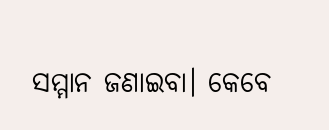ସମ୍ମାନ ଜଣାଇବା। କେବେ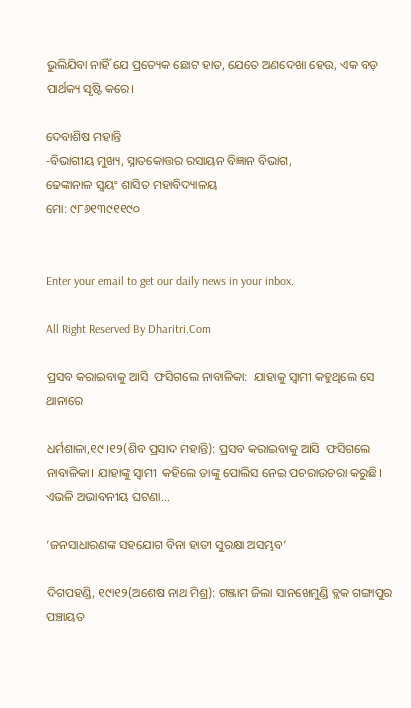ଭୁଲିଯିବା ନାହିଁ ଯେ ପ୍ରତ୍ୟେକ ଛୋଟ ହାତ, ଯେତେ ଅଣଦେଖା ହେଉ, ଏକ ବଡ଼ ପାର୍ଥକ୍ୟ ସୃଷ୍ଟି କରେ।

ଦେବାଶିଷ ମହାନ୍ତି
-ବିଭାଗୀୟ ମୁଖ୍ୟ, ସ୍ନାତକୋତ୍ତର ରସାୟନ ବିଜ୍ଞାନ ବିଭାଗ,
ଢେଙ୍କାନାଳ ସ୍ବୟଂ ଶାସିତ ମହାବିଦ୍ୟାଳୟ
ମୋ: ୯୮୬୧୩୯୧୧୯୦


Enter your email to get our daily news in your inbox.

All Right Reserved By Dharitri.Com

ପ୍ରସବ କରାଇବାକୁ ଆସି  ଫସିଗଲେ ନାବାଳିକା:  ଯାହାକୁ ସ୍ବାମୀ କହୁଥିଲେ ସେ ଥାନାରେ

ଧର୍ମଶାଳା,୧୯।୧୨(ଶିବ ପ୍ରସାଦ ମହାନ୍ତି): ପ୍ରସବ କରାଇବାକୁ ଆସି  ଫସିଗଲେ ନାବାଳିକା। ଯାହାଙ୍କୁ ସ୍ବାମୀ  କହିଲେ ତାଙ୍କୁ ପୋଲିସ ନେଇ ପଚରାଉଚରା କରୁଛି। ଏଭଳି ଅଭାବନୀୟ ଘଟଣା...

‘ଜନସାଧାରଣଙ୍କ ସହଯୋଗ ବିନା ହାତୀ ସୁରକ୍ଷା ଅସମ୍ଭବ’

ଦିଗପହଣ୍ଡି, ୧୯ା୧୨(ଅଶେଷ ନାଥ ମିଶ୍ର): ଗଞ୍ଜାମ ଜିଲା ସାନଖେମୁଣ୍ଡି ବ୍ଲକ ଗଙ୍ଗାପୁର ପଞ୍ଚାୟତ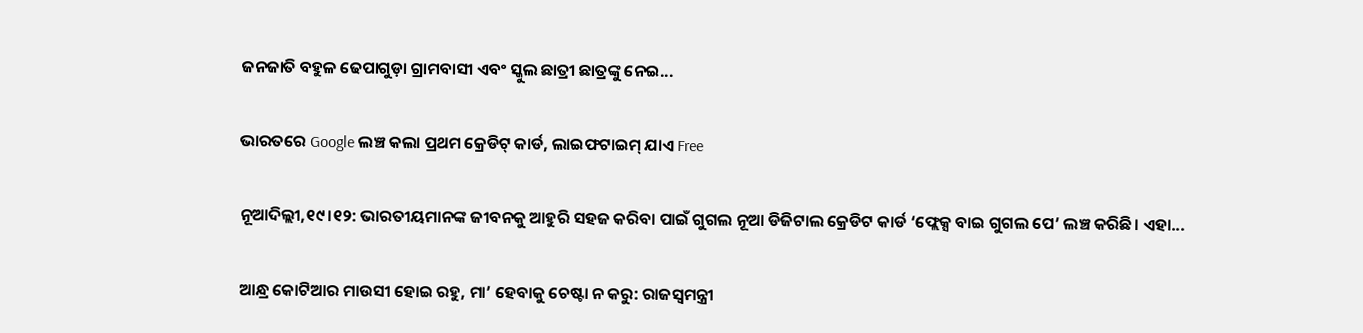ଜନଜାତି ବହୁଳ ଢେପାଗୁଡ଼ା ଗ୍ରାମବାସୀ ଏବଂ ସ୍କୁଲ ଛାତ୍ରୀ ଛାତ୍ରଙ୍କୁ ନେଇ...

ଭାରତରେ Google ଲଞ୍ଚ କଲା ପ୍ରଥମ କ୍ରେଡିଟ୍‌ କାର୍ଡ, ଲାଇଫଟାଇମ୍‌ ଯାଏ Free

ନୂଆଦିଲ୍ଲୀ,୧୯।୧୨: ଭାରତୀୟମାନଙ୍କ ଜୀବନକୁ ଆହୁରି ସହଜ କରିବା ପାଇଁ ଗୁଗଲ ନୂଆ ଡିଜିଟାଲ କ୍ରେଡିଟ କାର୍ଡ ‘ଫ୍ଲେକ୍ସ ବାଇ ଗୁଗଲ ପେ’ ଲଞ୍ଚ କରିଛି। ଏହା...

ଆନ୍ଧ୍ର କୋଟିଆର ମାଉସୀ ହୋଇ ରହୁ, ମା’ ହେବାକୁ ଚେଷ୍ଟା ନ କରୁ: ରାଜସ୍ବମନ୍ତ୍ରୀ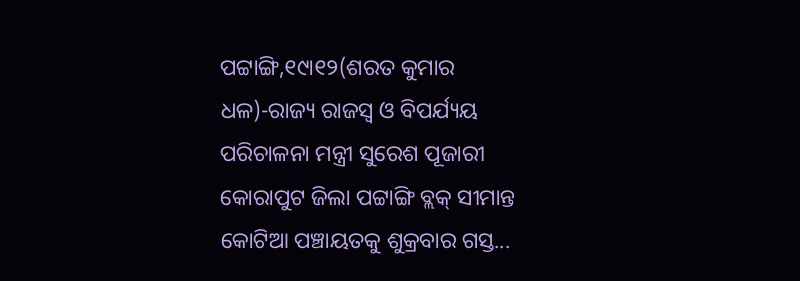ପଟ୍ଟାଙ୍ଗି,୧୯ା୧୨(ଶରତ କୁମାର ଧଳ)-ରାଜ୍ୟ ରାଜସ୍ବ ଓ ବିପର୍ଯ୍ୟୟ ପରିଚାଳନା ମନ୍ତ୍ରୀ ସୁରେଶ ପୂଜାରୀ କୋରାପୁଟ ଜିଲା ପଟ୍ଟାଙ୍ଗି ବ୍ଲକ୍‌ ସୀମାନ୍ତ କୋଟିଆ ପଞ୍ଚାୟତକୁ ଶୁକ୍ରବାର ଗସ୍ତ...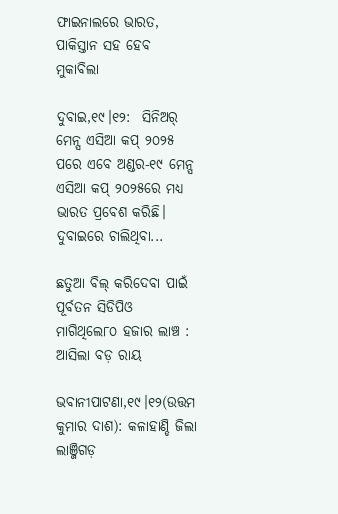ଫାଇନାଲରେ ଭାରତ, ପାକିସ୍ତାନ ସହ ହେବ ମୁକାବିଲା

ଦୁବାଇ,୧୯।୧୨:  ସିନିଅର୍‌ ମେନ୍ସ ଏସିଆ କପ୍‌ ୨୦୨୫ ପରେ ଏବେ ଅଣ୍ଡର-୧୯ ମେନ୍ସ ଏସିଆ କପ୍‌ ୨୦୨୫ରେ ମଧ୍ୟ ଭାରତ ପ୍ରବେଶ କରିଛି। ଦୁବାଇରେ ଚାଲିଥିବା...

ଛତୁଆ ବିଲ୍‌ କରିଦେବା ପାଇଁ ପୂର୍ବତନ ସିଡିପିଓ ମାଗିଥିଲେ୮୦ ହଜାର ଲାଞ୍ଚ : ଆସିଲା ବଡ଼ ରାୟ

ଭବାନୀପାଟଣା,୧୯।୧୨(ଉତ୍ତମ କୁମାର ଦାଶ): କଳାହାଣ୍ଡି ଜିଲା ଲାଞ୍ଜିଗଡ଼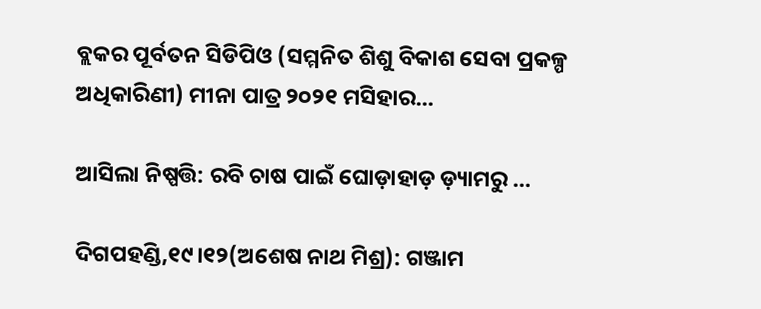ବ୍ଲକର ପୂର୍ବତନ ସିଡିପିଓ (ସମ୍ମନିତ ଶିଶୁ ବିକାଶ ସେବା ପ୍ରକଳ୍ପ ଅଧିକାରିଣୀ) ମୀନା ପାତ୍ର ୨୦୨୧ ମସିହାର...

ଆସିଲା ନିଷ୍ପତ୍ତି: ରବି ଚାଷ ପାଇଁ ଘୋଡ଼ାହାଡ଼ ଡ଼୍ୟାମରୁ …

ଦିଗପହଣ୍ଡି,୧୯।୧୨(ଅଶେଷ ନାଥ ମିଶ୍ର): ଗଞ୍ଜାମ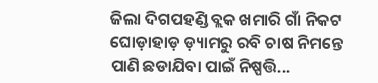ଜିଲା ଦିଗପହଣ୍ଡି ବ୍ଲକ ଖମାରି ଗାଁ ନିକଟ ଘୋଡ଼ାହାଡ଼ ଡ଼୍ୟାମରୁ ରବି ଚାଷ ନିମନ୍ତେ ପାଣି ଛଡାଯିବା ପାଇଁ ନିଷ୍ପତ୍ତି...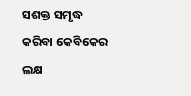ସଶକ୍ତ ସମୃଦ୍ଧ କରିବା କେବିକେର ଲକ୍ଷ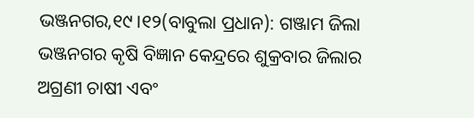ଭଞ୍ଜନଗର,୧୯।୧୨(ବାବୁଲା ପ୍ରଧାନ): ଗଞ୍ଜାମ ଜିଲା ଭଞ୍ଜନଗର କୃଷି ବିଜ୍ଞାନ କେନ୍ଦ୍ରରେ ଶୁକ୍ରବାର ଜିଲାର ଅଗ୍ରଣୀ ଚାଷୀ ଏବଂ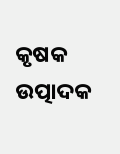କୃଷକ ଉତ୍ପାଦକ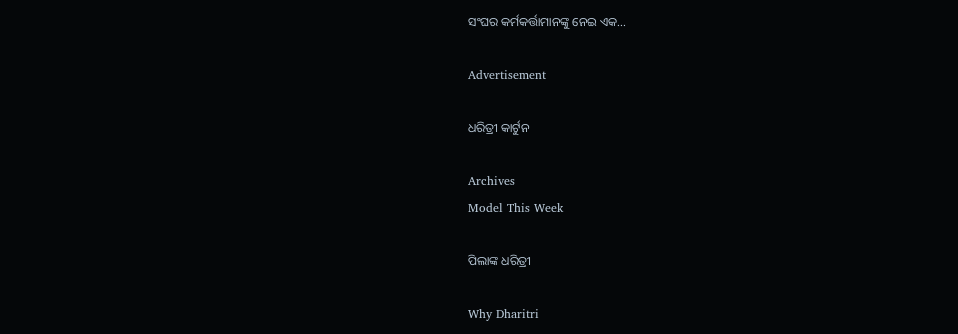ସଂଘର କର୍ମକର୍ତ୍ତାମାନଙ୍କୁ ନେଇ ଏକ...

Advertisement

ଧରିତ୍ରୀ କାର୍ଟୁନ

Archives
Model This Week

ପିଲାଙ୍କ ଧରିତ୍ରୀ

Why Dharitri